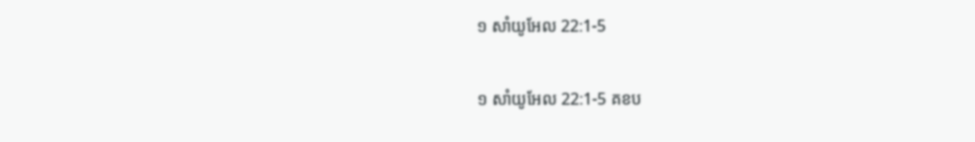១ សាំយូអែល 22:1-5

១ សាំយូអែល 22:1-5 គខប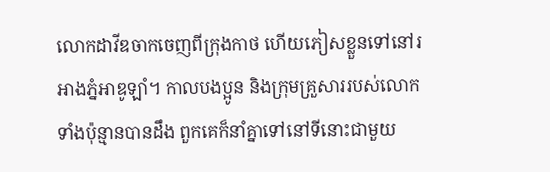លោកដាវីឌចាកចេញពីក្រុងកាថ ហើយភៀសខ្លួនទៅនៅរអាងភ្នំអាឌូ‌ឡាំ។ កាលបងប្អូន និងក្រុមគ្រួសាររបស់លោកទាំងប៉ុន្មានបានដឹង ពួកគេក៏នាំគ្នាទៅនៅទីនោះជាមួយ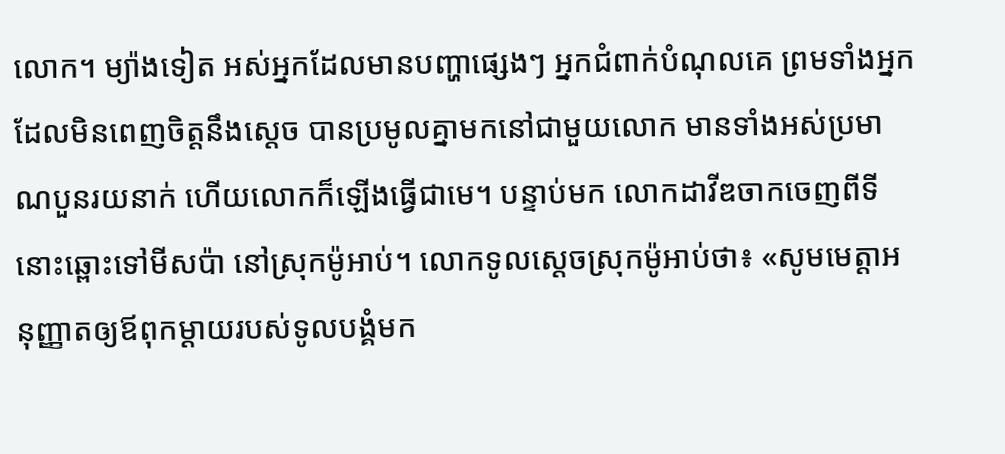លោក។ ម្យ៉ាងទៀត អស់អ្នកដែលមានបញ្ហាផ្សេងៗ អ្នកជំពាក់បំណុលគេ ព្រមទាំងអ្នកដែលមិនពេញចិត្តនឹងស្ដេច បានប្រមូលគ្នាមកនៅជាមួយលោក មានទាំងអស់ប្រមាណបួនរយនាក់ ហើយលោកក៏ឡើងធ្វើជាមេ។ បន្ទាប់មក លោកដាវីឌចាកចេញពីទីនោះឆ្ពោះទៅមីស‌ប៉ា នៅស្រុកម៉ូអាប់។ លោកទូលស្ដេចស្រុកម៉ូអាប់ថា៖ «សូមមេត្តាអនុញ្ញាតឲ្យឪពុកម្ដាយរបស់ទូលបង្គំមក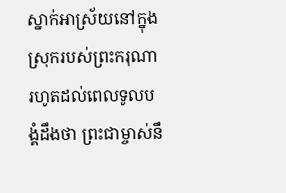ស្នាក់អាស្រ័យនៅក្នុងស្រុករបស់ព្រះ‌ករុណា រហូតដល់ពេលទូលបង្គំដឹងថា ព្រះ‌ជាម្ចាស់នឹ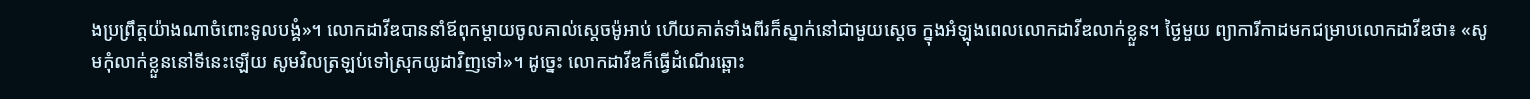ងប្រព្រឹត្តយ៉ាងណាចំពោះទូលបង្គំ»។ លោកដាវីឌបាននាំឪពុក‌ម្ដាយចូលគាល់ស្ដេចម៉ូអាប់ ហើយគាត់ទាំងពីរក៏ស្នាក់នៅជាមួយស្ដេច ក្នុងអំឡុងពេលលោកដាវីឌលាក់ខ្លួន។ ថ្ងៃមួយ ព្យាការីកាដមកជម្រាបលោកដាវីឌថា៖ «សូមកុំលាក់ខ្លួននៅទីនេះឡើយ សូមវិលត្រឡប់ទៅស្រុកយូដាវិញទៅ»។ ដូច្នេះ លោកដាវីឌក៏ធ្វើដំណើរឆ្ពោះ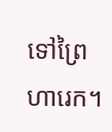ទៅព្រៃហារេក។